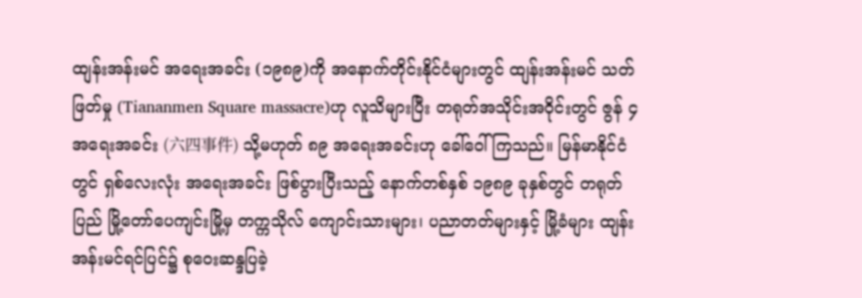ထျန်းအန်းမင် အရေးအခင်း (၁၉၈၉)ကို အနောက်တိုင်းနိုင်ငံများတွင် ထျန်းအန်းမင် သတ်ဖြတ်မှု (Tiananmen Square massacre)ဟု လူသိများပြီး တရုတ်အသိုင်းအဝိုင်းတွင် ဇွန် ၄ အရေးအခင်း (六四事件) သို့မဟုတ် ၈၉ အရေးအခင်းဟု ခေါ်ဝေါ်ကြသည်။ မြန်မာနိုင်ငံတွင် ရှစ်လေးလုံး အရေးအခင်း ဖြစ်ပွားပြီးသည့် နောက်တစ်နှစ် ၁၉၈၉ ခုနှစ်တွင် တရုတ်ပြည် မြို့တော်ပေကျင်းမြို့မှ တက္ကသိုလ် ကျောင်းသားများ၊ ပညာတတ်များနှင့် မြို့ခံများ ထျန်းအန်းမင်ရင်ပြင်၌ စုဝေးဆန္ဒပြခဲ့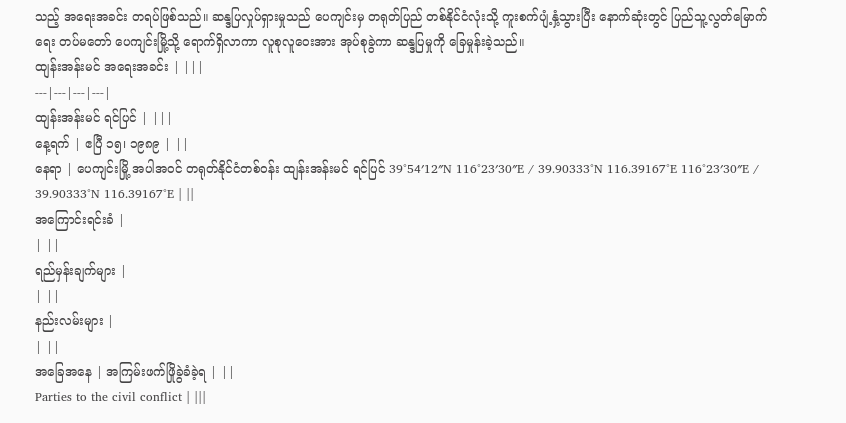သည့် အရေးအခင်း တရပ်ဖြစ်သည်။ ဆန္ဒပြလှုပ်ရှားမှုသည် ပေကျင်းမှ တရုတ်ပြည် တစ်နိုင်ငံလုံးသို့ ကူးစက်ပျံ့နှံ့သွားပြီး နောက်ဆုံးတွင် ပြည်သူ့လွတ်မြောက်ရေး တပ်မတော် ပေကျင်းမြို့သို့ ရောက်ရှိလာကာ လူစုလူဝေးအား အုပ်စုခွဲကာ ဆန္ဒပြမှုကို ခြေမှုန်းခဲ့သည်။
ထျန်းအန်းမင် အရေးအခင်း | |||
---|---|---|---|
ထျန်းအန်းမင် ရင်ပြင် | |||
နေ့ရက် | ဧပြီ ၁၅၊ ၁၉၈၉ | ||
နေရာ | ပေကျင်းမြို့ အပါအဝင် တရုတ်နိုင်ငံတစ်ဝန်း ထျန်းအန်းမင် ရင်ပြင် 39°54′12″N 116°23′30″E / 39.90333°N 116.39167°E 116°23′30″E / 39.90333°N 116.39167°E | ||
အကြောင်းရင်းခံ |
| ||
ရည်မှန်းချက်များ |
| ||
နည်းလမ်းများ |
| ||
အခြေအနေ | အကြမ်းဖက်ဖြိုခွဲခံခဲ့ရ | ||
Parties to the civil conflict | |||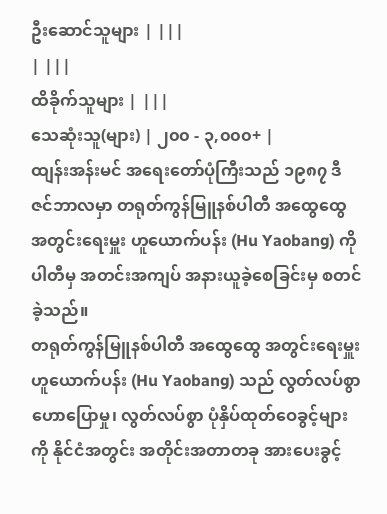ဦးဆောင်သူများ | |||
| |||
ထိခိုက်သူများ | |||
သေဆုံးသူ(များ) | ၂၀၀ - ၃,၀၀၀+ |
ထျန်းအန်းမင် အရေးတော်ပုံကြီးသည် ၁၉၈၇ ဒီဇင်ဘာလမှာ တရုတ်ကွန်မြူနစ်ပါတီ အထွေထွေ အတွင်းရေးမှူး ဟူယောက်ပန်း (Hu Yaobang) ကို ပါတီမှ အတင်းအကျပ် အနားယူခဲ့စေခြင်းမှ စတင်ခဲ့သည်။
တရုတ်ကွန်မြူနစ်ပါတီ အထွေထွေ အတွင်းရေးမှူး ဟူယောက်ပန်း (Hu Yaobang) သည် လွတ်လပ်စွာ ဟောပြောမှု၊ လွတ်လပ်စွာ ပုံနှိပ်ထုတ်ဝေခွင့်များကို နိုင်ငံအတွင်း အတိုင်းအတာတခု အားပေးခွင့်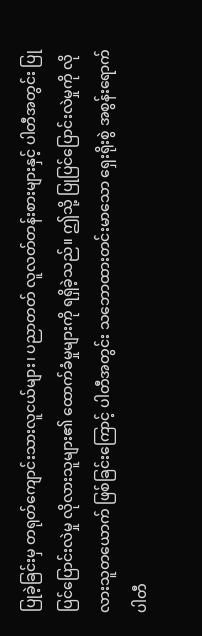ပြုခဲ့ခြင်းမှ တရုတ်ကျောင်းသားလူငယ်များ၊ ပညာတတ် လူလတ်တန်းစားများနှင့် ပါတီအတွင်း ပြုပြင်ပြောင်းလဲမှု လိုလားသူများ၏ ထောက်ခံမှုများကို ရရှိခဲ့သည်။ ဤသို့ ပြုပြင်ပြောင်းလဲမှုကို လိုလားသူတယောက် ဖြစ်ခြင်းကြောင့် ပါတီအတွင်း သဘောထားတင်းမာသော ရှေးရိုးစွဲ အစွန်းရောက် ပါတီ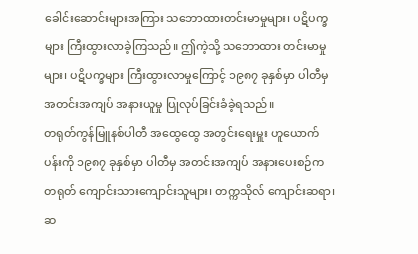ခေါင်းဆောင်းများအကြား သဘောထားတင်းမာမှုများ၊ ပဋိပက္ခများ ကြီးထွားလာခဲ့ကြသည်။ ဤကဲ့သို့ သဘောထား တင်းမာမှုများ၊ ပဋိပက္ခများ ကြီးထွားလာမှုကြောင့် ၁၉၈၇ ခုနှစ်မှာ ပါတီမှ အတင်းအကျပ် အနားယူမှု ပြုလုပ်ခြင်းခံခဲ့ရသည်။
တရုတ်ကွန်မြူနစ်ပါတီ အထွေထွေ အတွင်းရေးမှူး ဟူယောက်ပန်းကို ၁၉၈၇ ခုနှစ်မှာ ပါတီမှ အတင်းအကျပ် အနားပေးစဉ်က တရုတ် ကျောင်းသားကျောင်းသူများ၊ တက္ကသိုလ် ကျောင်းဆရာ၊ ဆ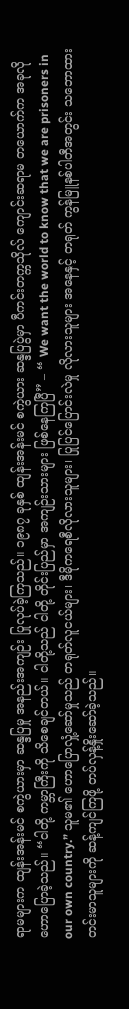ရာမများက ထျန်းအန်းမင် စကွဲယားမှာ ဆန္ဒပြမှု အနည်းအကျဉ်း ပြုလုပ်ခဲ့ကြသည်။ ၁၉၈၇ ခုနှစ် ထျန်းအန်းမင် စကွဲယား ဆန္ဒပြပွဲမှာ ပီကင်းတက္ကသိုလ် ကျောင်းဆရာမ တယောက်က အခုလို ဟောပြောခဲ့သည်။ “ငါတို့ ကမ္ဘာကြီးကို သိစေချင်တယ်။ ငါတို့သည် ငါတို့ တိုင်းပြည်မှာ အကျဉ်းသားများ ဖြစ်နေကြပြီ” – “ We want the world to know that we are prisoners in our own country.” သူမ၏ ဟောပြောလှုံ့ဆော်မှုသည် တရုတ်လူငယ်များ၊ ဒီမိုကရေစီလိုလားသူများ၊ ပြုပြင်ပြောင်းလဲမှု လိုလားသူများ အနေနှင့် တရုတ် ကွန်မြူနစ်ပါတီအတွင်း သဘောထားတင်းမာသူများကို ဆန့်ကျင်ကြဖို့ တပ်လှန့်နှိုးဆော်ခဲ့သည်။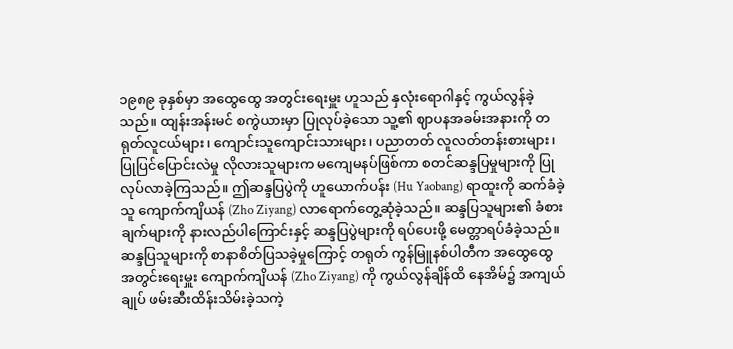၁၉၈၉ ခုနှစ်မှာ အထွေထွေ အတွင်းရေးမှူး ဟူသည် နှလုံးရောဂါနှင့် ကွယ်လွန်ခဲ့သည်။ ထျန်းအန်းမင် စကွဲယားမှာ ပြုလုပ်ခဲ့သော သူ့၏ ဈာပနအခမ်းအနားကို တရုတ်လူငယ်များ၊ ကျောင်းသူကျောင်းသားများ၊ ပညာတတ် လူလတ်တန်းစားများ၊ ပြုပြင်ပြောင်းလဲမှု လိုလားသူများက မကျေမနပ်ဖြစ်ကာ စတင်ဆန္ဒပြမှုများကို ပြုလုပ်လာခဲ့ကြသည်။ ဤဆန္ဒပြပွဲကို ဟူယောက်ပန်း (Hu Yaobang) ရာထူးကို ဆက်ခံခဲ့သူ ကျောက်ကျိယန် (Zho Ziyang) လာရောက်တွေ့ဆုံခဲ့သည်။ ဆန္ဒပြသူများ၏ ခံစားချက်များကို နားလည်ပါကြောင်းနှင့် ဆန္ဒပြပွဲများကို ရပ်ပေးဖို့ မေတ္တာရပ်ခံခဲ့သည်။ ဆန္ဒပြသူများကို စာနာစိတ်ပြသခဲ့မှုကြောင့် တရုတ် ကွန်မြူနစ်ပါတီက အထွေထွေ အတွင်းရေးမှူး ကျောက်ကျိယန် (Zho Ziyang) ကို ကွယ်လွန်ချိန်ထိ နေအိမ်၌ အကျယ်ချုပ် ဖမ်းဆီးထိန်းသိမ်းခဲ့သကဲ့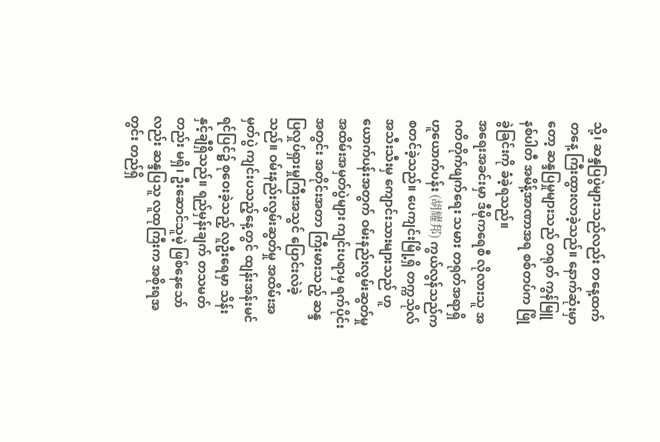သို့၊ ဆန္ဒပြပွဲများသည်လည်း တနေ့ထက်တနေ့ ကြီးထွားလာခဲ့သည်။ နောက်ဆုံးမှာတော့ ဆန္ဒပြမှုများသည် တရုတ် ကွန်မြူနစ်ပါတီ အမိန့်အာဏာအရ စစ်တပ်က ဖြိုခွဲခြင်းကို ခံခဲ့ရသည်။
အရေးအခင်းမှာ ဒီမိုကရေစီ လိုလားသူ အဂတိတိုက်ဖျက်ရေး သမား တရုတ်အရာရှိ ဟူယောက်ပန်း (胡耀邦) ကွယ်လွန်သည်က စတင်ခဲ့သည်။ ပေကျင်းမြို့ရှိ တက္ကသိုလ် အသီးသီးမှ ကျောင်းသားများသည် ဟူယောက်ပန်းအတွက် ဝမ်းနည်းလွမ်းဆွတ်မှု အထိမ်းအမှတ်ပွဲများ ကျင်းပရာမှ ရက်ပိုင်းအတွင်း အတိုင်းအတာ ကြီးမားသည့် ဆန္ဒပြလှုပ်ရှားမှုကြီးအသွင် ပြောင်းလဲခဲ့သည်။ ဝမ်းနည်းလွမ်းဆွတ်မှု အထိမ်းအမှတ်ပွဲ ကျင်းပသည့်နေ့တွင် ထျန်းအန်းမင် ရင်ပြင်၌ စုဝေးခဲ့သည့် လူဦးရေမှာ သိန်းနှင့်ချီရှိသည်။ ရည်မှန်းချက် တသမတ်တည်း မရှိ၊ ဦးဆောင်သူမဲ့ ဖြစ်နေသော်လည်း ဆန္ဒပြသူ လူထုကြီးက အစိုးရအတွင်း တည်ရှိ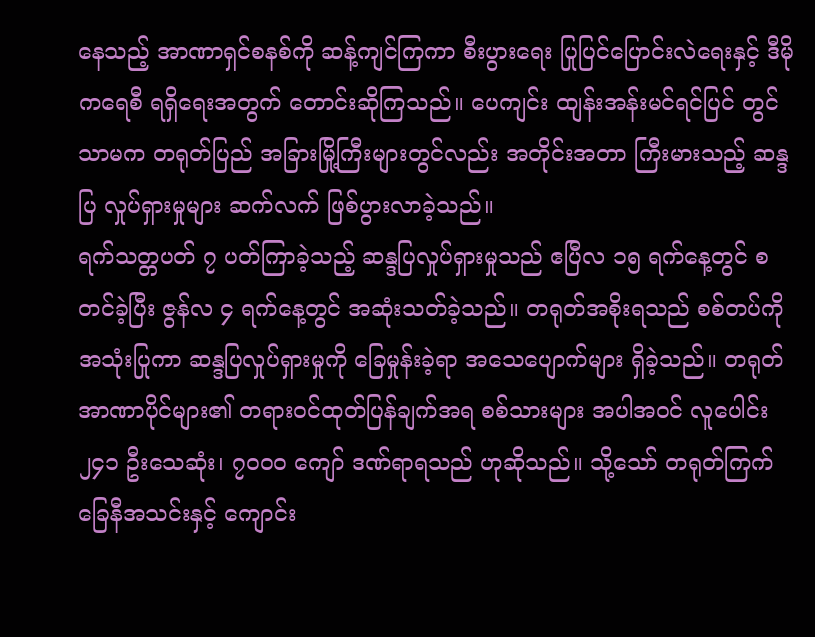နေသည့် အာဏာရှင်စနစ်ကို ဆန့်ကျင်ကြကာ စီးပွားရေး ပြုပြင်ပြောင်းလဲရေးနှင့် ဒီမိုကရေစီ ရရှိရေးအတွက် တောင်းဆိုကြသည်။ ပေကျင်း ထျန်းအန်းမင်ရင်ပြင် တွင်သာမက တရုတ်ပြည် အခြားမြို့ကြီးများတွင်လည်း အတိုင်းအတာ ကြီးမားသည့် ဆန္ဒပြ လှုပ်ရှားမှုများ ဆက်လက် ဖြစ်ပွားလာခဲ့သည်။
ရက်သတ္တပတ် ၇ ပတ်ကြာခဲ့သည့် ဆန္ဒပြလှုပ်ရှားမှုသည် ဧပြီလ ၁၅ ရက်နေ့တွင် စတင်ခဲ့ပြီး ဇွန်လ ၄ ရက်နေ့တွင် အဆုံးသတ်ခဲ့သည်။ တရုတ်အစိုးရသည် စစ်တပ်ကို အသုံးပြုကာ ဆန္ဒပြလှုပ်ရှားမှုကို ခြေမှုန်းခဲ့ရာ အသေပျောက်များ ရှိခဲ့သည်။ တရုတ် အာဏာပိုင်များ၏ တရားဝင်ထုတ်ပြန်ချက်အရ စစ်သားများ အပါအဝင် လူပေါင်း ၂၄၁ ဦးသေဆုံး၊ ၇၀၀၀ ကျော် ဒဏ်ရာရသည် ဟုဆိုသည်။ သို့သော် တရုတ်ကြက်ခြေနီအသင်းနှင့် ကျောင်း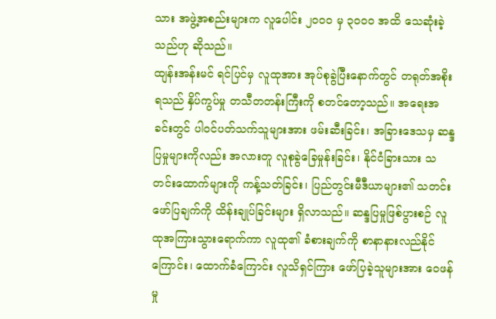သား အဖွဲ့အစည်းများက လူပေါင်း ၂၀၀၀ မှ ၃၀၀၀ အထိ သေဆုံးခဲ့သည်ဟု ဆိုသည်။
ထျန်းအန်းမင် ရင်ပြင်မှ လူထုအား အုပ်စုခွဲပြီးနောက်တွင် တရုတ်အစိုးရသည် နှိပ်ကွပ်မှု တသီတတန်းကြီးကို စတင်တော့သည်။ အရေးအခင်းတွင် ပါဝင်ပတ်သက်သူများအား ဖမ်းဆီးခြင်း၊ အခြားဒေသမှ ဆန္ဒပြမှုများကိုလည်း အလားတူ လူစုခွဲခြေမှုန်းခြင်း၊ နိုင်ငံခြားသား သတင်းထောက်များကို ကန့်သတ်ခြင်း၊ ပြည်တွင်းမီဒီယာများ၏ သတင်းဖော်ပြချက်ကို ထိန်းချုပ်ခြင်းများ ရှိလာသည်။ ဆန္ဒပြမှုဖြစ်ပွားစဉ် လူထုအကြားသွားရောက်ကာ လူထု၏ ခံစားချက်ကို စာနာနားလည်နိုင်ကြောင်း၊ ထောက်ခံကြောင်း လူသိရှင်ကြား ဖော်ပြခဲ့သူများအား ဝေဖန်မှု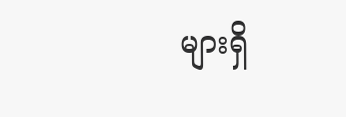များရှိ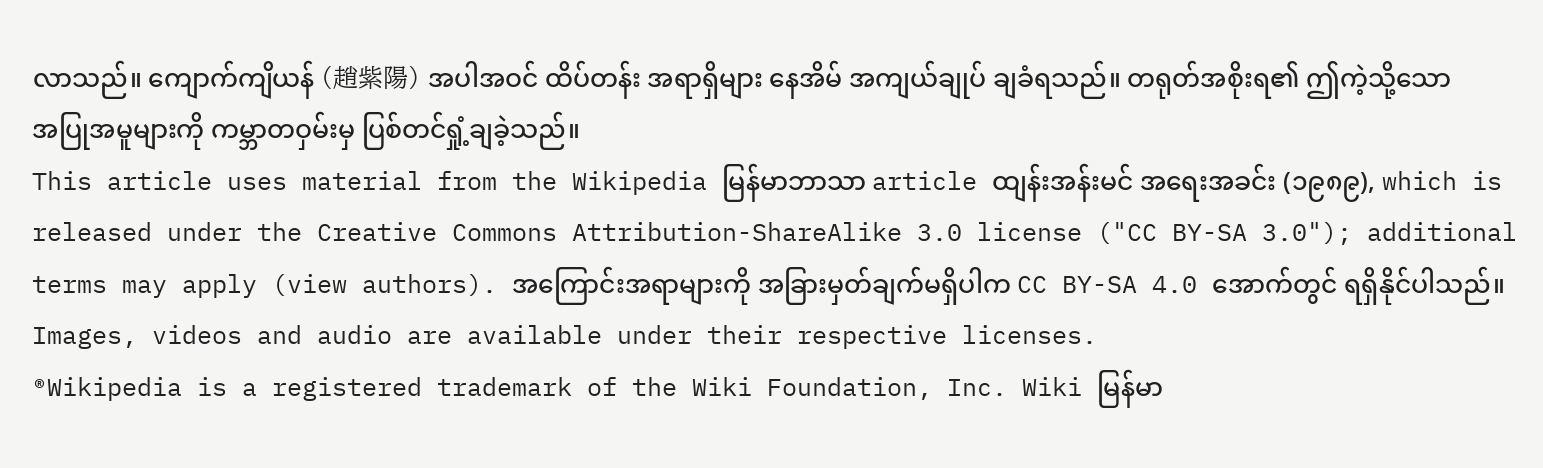လာသည်။ ကျောက်ကျိယန် (趙紫陽) အပါအဝင် ထိပ်တန်း အရာရှိများ နေအိမ် အကျယ်ချုပ် ချခံရသည်။ တရုတ်အစိုးရ၏ ဤကဲ့သို့သော အပြုအမူများကို ကမ္ဘာတဝှမ်းမှ ပြစ်တင်ရှုံ့ချခဲ့သည်။
This article uses material from the Wikipedia မြန်မာဘာသာ article ထျန်းအန်းမင် အရေးအခင်း (၁၉၈၉), which is released under the Creative Commons Attribution-ShareAlike 3.0 license ("CC BY-SA 3.0"); additional terms may apply (view authors). အကြောင်းအရာများကို အခြားမှတ်ချက်မရှိပါက CC BY-SA 4.0 အောက်တွင် ရရှိနိုင်ပါသည်။ Images, videos and audio are available under their respective licenses.
®Wikipedia is a registered trademark of the Wiki Foundation, Inc. Wiki မြန်မာ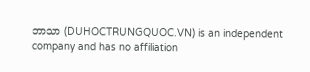ဘာသာ (DUHOCTRUNGQUOC.VN) is an independent company and has no affiliation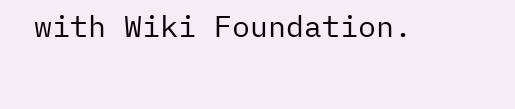with Wiki Foundation.